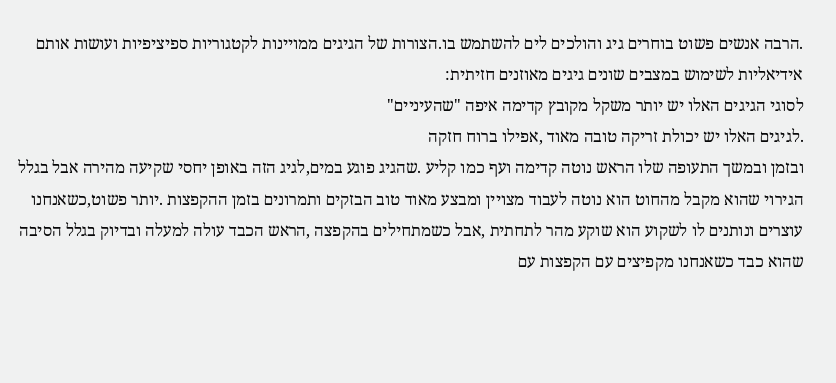.הרבה אנשים פשוט בוחרים גיג והולכים לים להשתמש בו.הצורות של הגיגים ממויינות לקטגוריות ספיציפיות ועושות אותם אידיאליות לשימוש במצבים שונים גיגים מאוזנים חזיתית:
לסוגי הגיגים האלו יש יותר משקל מקובץ קדימה איפה "שהעיניים"
.לגיגים האלו יש יכולת זריקה טובה מאוד ,אפילו ברוח חזקה
ובזמן ובמשך התעופה שלו הראש נוטה קדימה ועף כמו קליע .שהגיג פוגע במים,לגיג הזה באופן יחסי שקיעה מהירה אבל בגלל הגירוי שהוא מקבל מהחוט הוא נוטה לעבוד מצויין ומבצע מאוד טוב הבזקים ותמרונים בזמן ההקפצות .יותר פשוט,כשאנחנו עוצרים ונותנים לו לשקוע הוא שוקע מהר לתחתית ,אבל כשמתחילים בהקפצה ,הראש הכבד עולה למעלה ובדיוק בגלל הסיבה שהוא כבד כשאנחנו מקפיצים עם הקפצות עם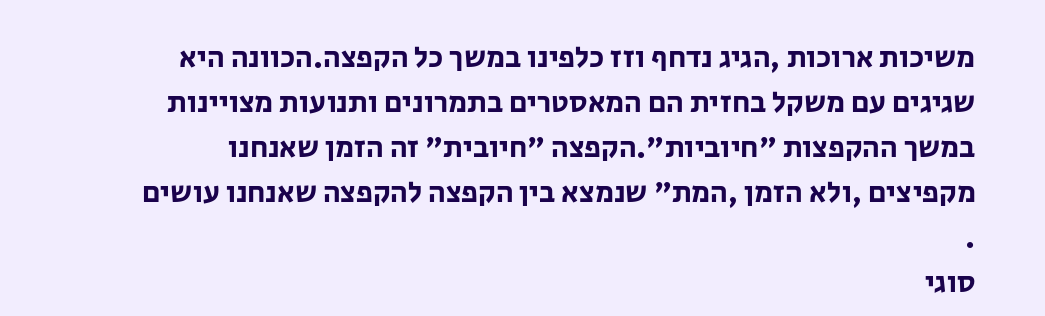משיכות ארוכות ,הגיג נדחף וזז כלפינו במשך כל הקפצה.הכוונה היא שגיגים עם משקל בחזית הם המאסטרים בתמרונים ותנועות מצויינות במשך ההקפצות "חיוביות".הקפצה "חיובית" זה הזמן שאנחנו מקפיצים ,ולא הזמן ,המת" שנמצא בין הקפצה להקפצה שאנחנו עושים .
סוגי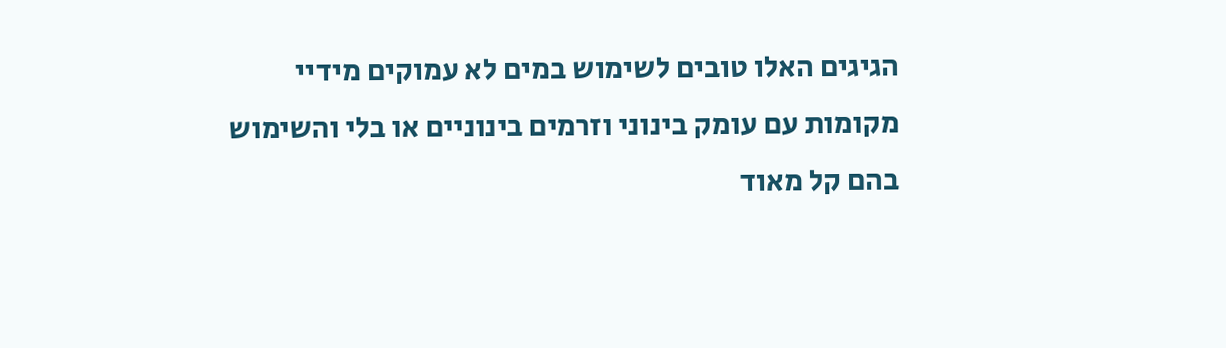הגיגים האלו טובים לשימוש במים לא עמוקים מידיי מקומות עם עומק בינוני וזרמים בינוניים או בלי והשימוש בהם קל מאוד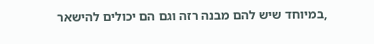,במיוחד שיש להם מבנה רזה וגם הם יכולים להישאר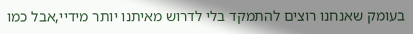בעומק שאנחנו רוצים להתמקד בלי לדרוש מאיתנו יותר מידיי,אבל כמו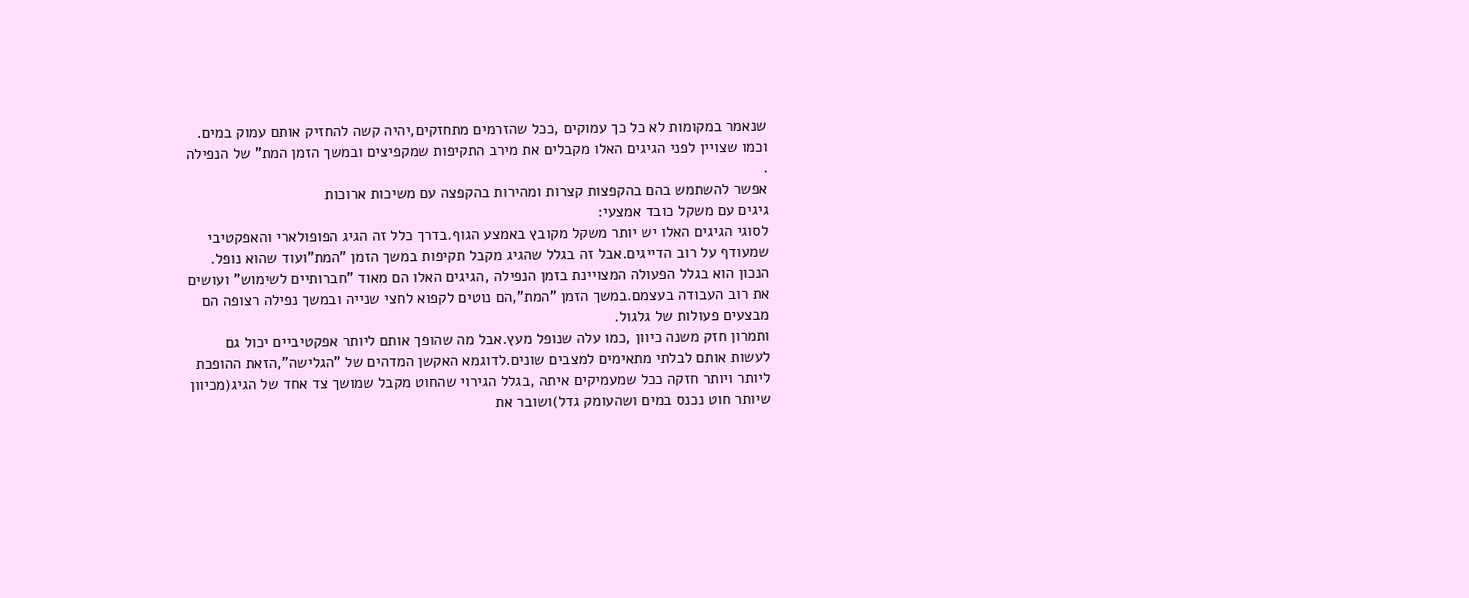שנאמר במקומות לא כל כך עמוקים ,ככל שהזרמים מתחזקים,יהיה קשה להחזיק אותם עמוק במים.
וכמו שצויין לפני הגיגים האלו מקבלים את מירב התקיפות שמקפיצים ובמשך הזמן המת" של הנפילה .
אפשר להשתמש בהם בהקפצות קצרות ומהירות בהקפצה עם משיכות ארוכות
גיגים עם משקל כובד אמצעי:
לסוגי הגיגים האלו יש יותר משקל מקובץ באמצע הגוף.בדרך כלל זה הגיג הפופולארי והאפקטיבי שמעודף על רוב הדייגים.אבל זה בגלל שהגיג מקבל תקיפות במשך הזמן "המת"ועוד שהוא נופל.
הנכון הוא בגלל הפעולה המצויינת בזמן הנפילה ,הגיגים האלו הם מאוד "חברותיים לשימוש" ועושים את רוב העבודה בעצמם.במשך הזמן "המת",הם נוטים לקפוא לחצי שנייה ובמשך נפילה רצופה הם מבצעים פעולות של גלגול.
ותמרון חזק משנה כיוון ,כמו עלה שנופל מעץ.אבל מה שהופך אותם ליותר אפקטיביים יכול גם לעשות אותם לבלתי מתאימים למצבים שונים.לדוגמא האקשן המדהים של "הגלישה",הזאת ההופכת ליותר ויותר חזקה ככל שמעמיקים איתה ,בגלל הגירוי שהחוט מקבל שמושך צד אחד של הגיג(מכיוון שיותר חוט נכנס במים ושהעומק גדל)ושובר את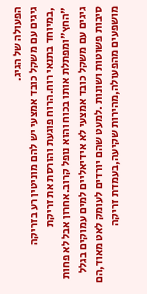הפעולה של הגיג.
גיגים עם משקל כובד אמצעי יש להם מוניטין רע בזריקה
,במיוחד בתנאי רוח.הרוח פוגעת והורסת את זריקת "החץ"ומפתלת אותו בכוח והוא נופל קרוב.אחרון אבל לא פחות גיגים עם משקל כובד אמצעי לא אידיאליים למים עמוקים בגלל סיבות פשוטות ושונות .למעט שהם יורדים לעומק לאט מאוד,הם מושפעים מהפעולה,מהירות שקיעה,בעמדת זריקה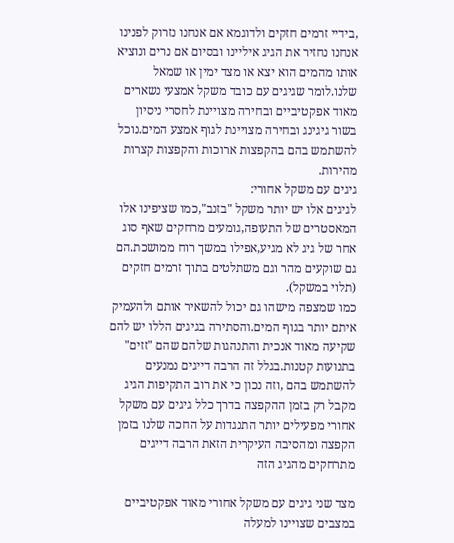,בידיי זרמים חזקים ולדוגמא אם אנחנו נזרוק לפנינו אנחנו נחזיר את הגיג איליינו ובסיום אם נרים ונוציא אותו מהמים הוא יצא או מצד ימין או שמאל שלנו.לומר שגיגים עם כובד משקל אמצעי נשארים מאוד אפקטיביים ובחירה מצויינת לחסרי ניסיון בשור גיגינג ובחירה מצויינת לגוף אמצע המים.נוכל להשתמש בהם בהקפצות ארוכות והקפצות קצרות מהירות.
גיגים עם משקל אחורי:
לגיגים אלו יש יותר משקל "בזנב",כמו שציפינו אלו המאסטרים של התעופה,גומעים מרחקים שאף סוג אחר של גיג לא מגיע,אפילו במשך רוח ממושכת.הם גם שוקעים מהר וגם משתלטים בתוך זרמים חזקים (תלוי במשקל).
כמו שמצפה מישהו גם יכול להשאיר אותם ולהעמיק איתם יותר בגוף המים.והסתירה בגיגים הללו יש להם שקיעה מאוד אנכית והתנהגות שלהם שהם "זזים" בתנועות קטנות.בגלל זה הרבה דייגים נמנעים להשתמש בהם ,וזה נכון כי את רוב התקיפות הגיג מקבל רק בזמן ההקפצה בדרך כלל גיגים עם משקל אחורי מפעילים יותר התנגדות על החכה שלנו בזמן הקפצה ומהסיבה העיקרית הזאת הרבה דייגים מתרחקים מהגיג הזה

מצד שני גיגים עם משקל אחורי מאוד אפקטיביים במצבים שצויינו למעלה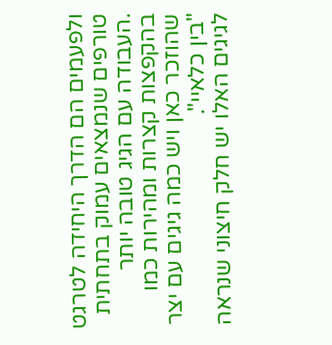ולפעמים הם הדרך היחידה לטרגט טורפים שנמצאים עמוק בתחתית
.העבודה עם הגיג טובה יותר בהקפצות קצרות ומהירות כמו שהוזכר כאן ויש כמה גיגים עם יצר "בין כלאיי".
לגיגים האלו יש חלק חיצוני שנראה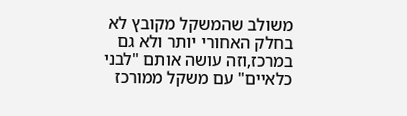משולב שהמשקל מקובץ לא בחלק האחורי יותר ולא גם במרכז,וזה עושה אותם "לבני כלאיים" עם משקל ממורכז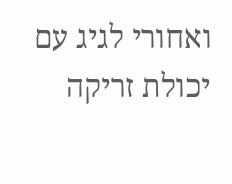ואחורי לגיג עם יכולת זריקה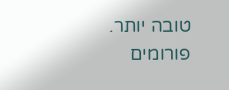טובה יותר.
פורומים